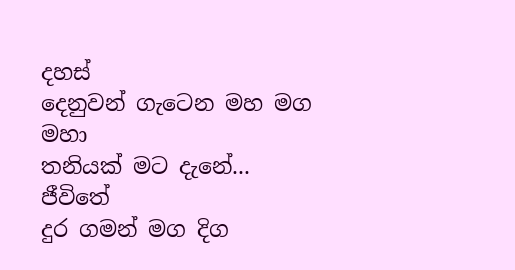දහස්
දෙනුවන් ගැටෙන මහ මග
මහා
තනියක් මට දැනේ...
ජීවිතේ
දුර ගමන් මග දිග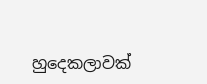හුදෙකලාවක්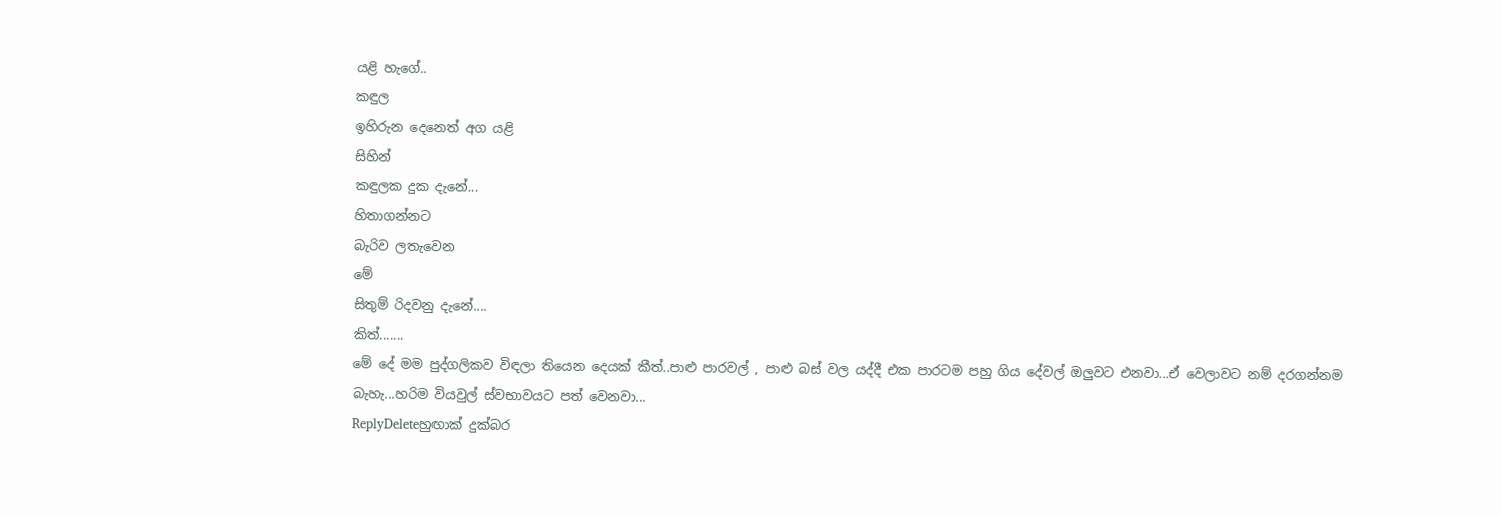යළි හැගේ..
කඳුල
ඉහිරුන දෙනෙත් අග යළි
සිහින්
කඳුලක දුක දැනේ...
හිතාගන්නට
බැරිව ලතැවෙන
මේ
සිතුම් රිදවනු දැනේ....
කිත්.......
මේ දේ මම පුද්ගලිකව විඳලා තියෙන දෙයක් කීත්..පාළු පාරවල් , පාළු බස් වල යද්දී එක පාරටම පහු ගිය දේවල් ඔලුවට එනවා...ඒ වෙලාවට නම් දරගන්නම බැහැ...හරිම වියවුල් ස්වභාවයට පත් වෙනවා...
ReplyDeleteහුඟාක් දුක්බර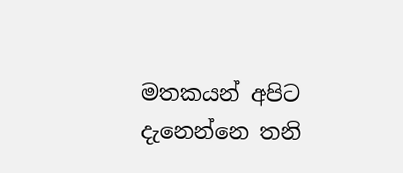මතකයන් අපිට දැනෙන්නෙ තනි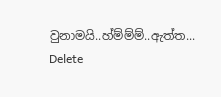වුනාමයි..හ්ම්ම්ම්..ඇත්ත...
Delete